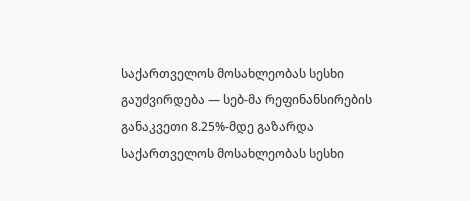საქართველოს მოსახლეობას სესხი გაუძვირდება — სებ-მა რეფინანსირების განაკვეთი 8.25%-მდე გაზარდა
საქართველოს მოსახლეობას სესხი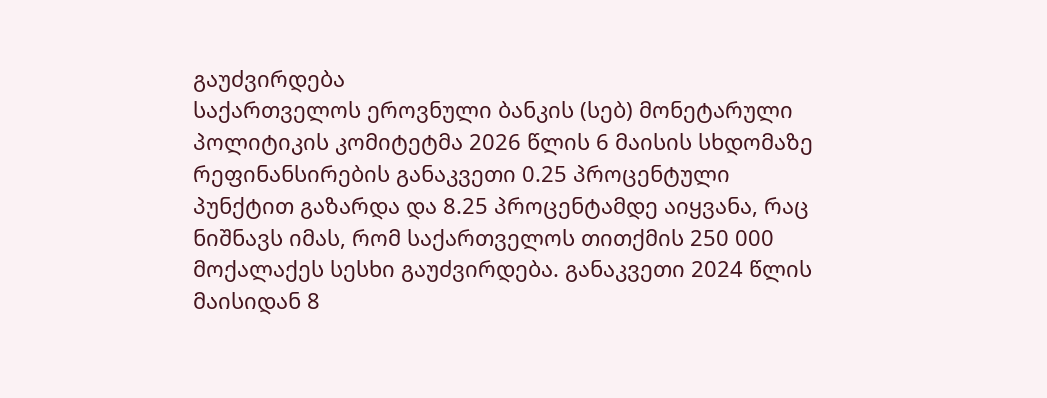გაუძვირდება
საქართველოს ეროვნული ბანკის (სებ) მონეტარული პოლიტიკის კომიტეტმა 2026 წლის 6 მაისის სხდომაზე რეფინანსირების განაკვეთი 0.25 პროცენტული პუნქტით გაზარდა და 8.25 პროცენტამდე აიყვანა, რაც ნიშნავს იმას, რომ საქართველოს თითქმის 250 000 მოქალაქეს სესხი გაუძვირდება. განაკვეთი 2024 წლის მაისიდან 8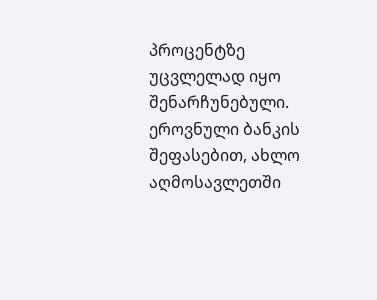პროცენტზე უცვლელად იყო შენარჩუნებული.
ეროვნული ბანკის შეფასებით, ახლო აღმოსავლეთში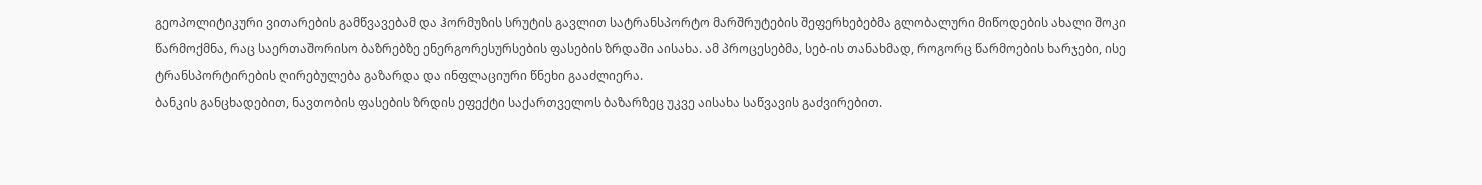გეოპოლიტიკური ვითარების გამწვავებამ და ჰორმუზის სრუტის გავლით სატრანსპორტო მარშრუტების შეფერხებებმა გლობალური მიწოდების ახალი შოკი წარმოქმნა, რაც საერთაშორისო ბაზრებზე ენერგორესურსების ფასების ზრდაში აისახა. ამ პროცესებმა, სებ-ის თანახმად, როგორც წარმოების ხარჯები, ისე ტრანსპორტირების ღირებულება გაზარდა და ინფლაციური წნეხი გააძლიერა.
ბანკის განცხადებით, ნავთობის ფასების ზრდის ეფექტი საქართველოს ბაზარზეც უკვე აისახა საწვავის გაძვირებით.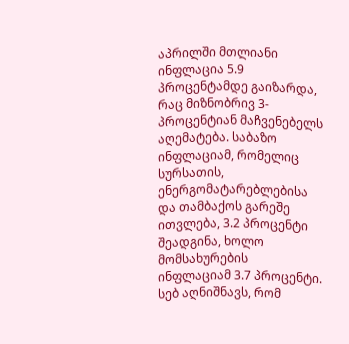აპრილში მთლიანი ინფლაცია 5.9 პროცენტამდე გაიზარდა, რაც მიზნობრივ 3-პროცენტიან მაჩვენებელს აღემატება. საბაზო ინფლაციამ, რომელიც სურსათის, ენერგომატარებლებისა და თამბაქოს გარეშე ითვლება, 3.2 პროცენტი შეადგინა, ხოლო მომსახურების ინფლაციამ 3.7 პროცენტი.
სებ აღნიშნავს, რომ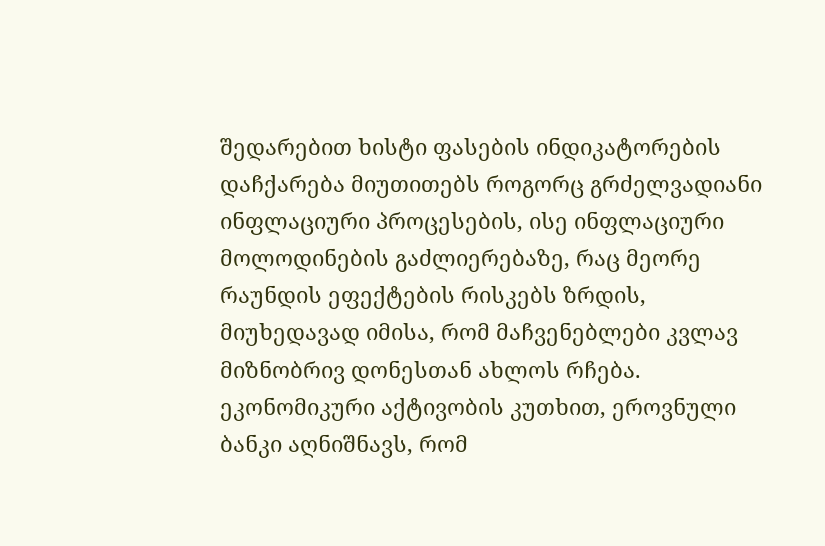შედარებით ხისტი ფასების ინდიკატორების დაჩქარება მიუთითებს როგორც გრძელვადიანი ინფლაციური პროცესების, ისე ინფლაციური მოლოდინების გაძლიერებაზე, რაც მეორე რაუნდის ეფექტების რისკებს ზრდის, მიუხედავად იმისა, რომ მაჩვენებლები კვლავ მიზნობრივ დონესთან ახლოს რჩება.
ეკონომიკური აქტივობის კუთხით, ეროვნული ბანკი აღნიშნავს, რომ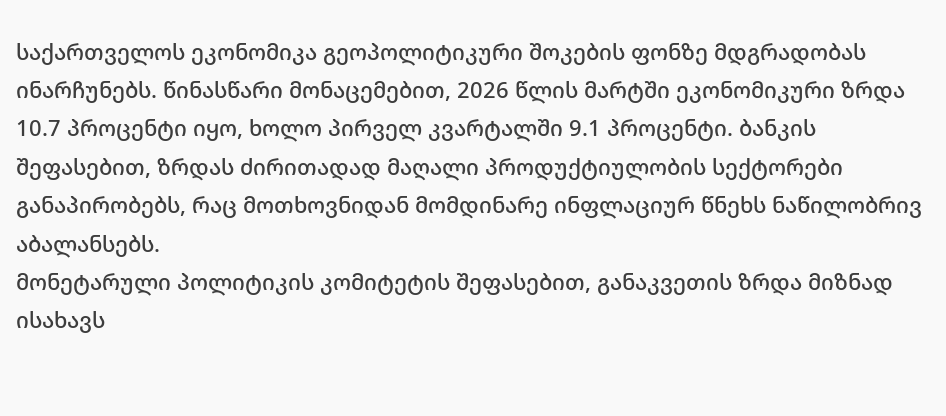საქართველოს ეკონომიკა გეოპოლიტიკური შოკების ფონზე მდგრადობას ინარჩუნებს. წინასწარი მონაცემებით, 2026 წლის მარტში ეკონომიკური ზრდა 10.7 პროცენტი იყო, ხოლო პირველ კვარტალში 9.1 პროცენტი. ბანკის შეფასებით, ზრდას ძირითადად მაღალი პროდუქტიულობის სექტორები განაპირობებს, რაც მოთხოვნიდან მომდინარე ინფლაციურ წნეხს ნაწილობრივ აბალანსებს.
მონეტარული პოლიტიკის კომიტეტის შეფასებით, განაკვეთის ზრდა მიზნად ისახავს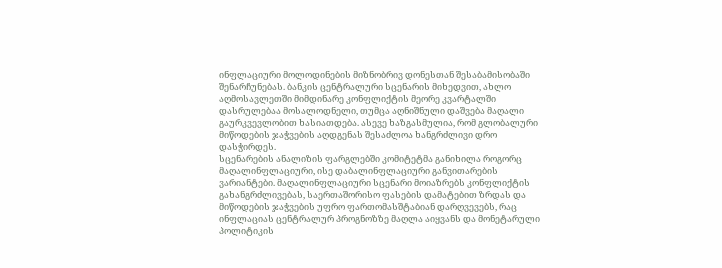ინფლაციური მოლოდინების მიზნობრივ დონესთან შესაბამისობაში შენარჩუნებას. ბანკის ცენტრალური სცენარის მიხედვით, ახლო აღმოსავლეთში მიმდინარე კონფლიქტის მეორე კვარტალში დასრულებაა მოსალოდნელი, თუმცა აღნიშნული დაშვება მაღალი გაურკვევლობით ხასიათდება. ასევე ხაზგასმულია, რომ გლობალური მიწოდების ჯაჭვების აღდგენას შესაძლოა ხანგრძლივი დრო დასჭირდეს.
სცენარების ანალიზის ფარგლებში კომიტეტმა განიხილა როგორც მაღალინფლაციური, ისე დაბალინფლაციური განვითარების ვარიანტები. მაღალინფლაციური სცენარი მოიაზრებს კონფლიქტის გახანგრძლივებას, საერთაშორისო ფასების დამატებით ზრდას და მიწოდების ჯაჭვების უფრო ფართომასშტაბიან დარღვევებს, რაც ინფლაციას ცენტრალურ პროგნოზზე მაღლა აიყვანს და მონეტარული პოლიტიკის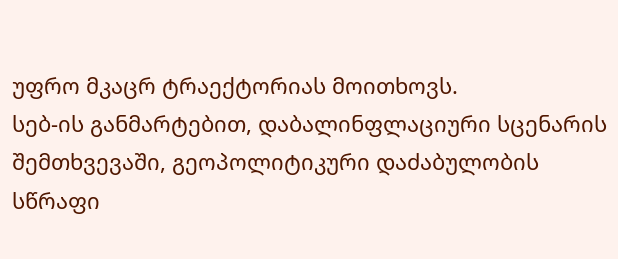უფრო მკაცრ ტრაექტორიას მოითხოვს.
სებ-ის განმარტებით, დაბალინფლაციური სცენარის შემთხვევაში, გეოპოლიტიკური დაძაბულობის სწრაფი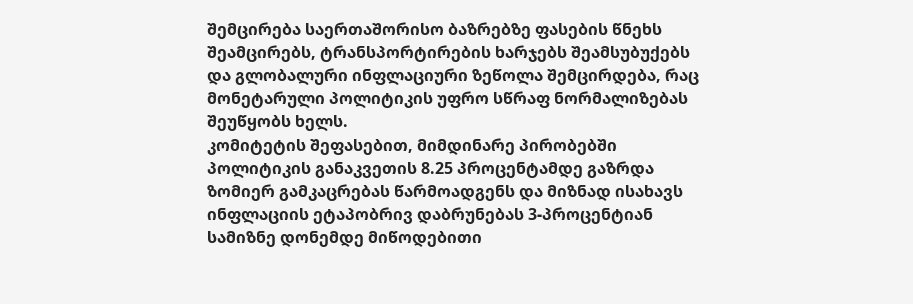შემცირება საერთაშორისო ბაზრებზე ფასების წნეხს შეამცირებს, ტრანსპორტირების ხარჯებს შეამსუბუქებს და გლობალური ინფლაციური ზეწოლა შემცირდება, რაც მონეტარული პოლიტიკის უფრო სწრაფ ნორმალიზებას შეუწყობს ხელს.
კომიტეტის შეფასებით, მიმდინარე პირობებში პოლიტიკის განაკვეთის 8.25 პროცენტამდე გაზრდა ზომიერ გამკაცრებას წარმოადგენს და მიზნად ისახავს ინფლაციის ეტაპობრივ დაბრუნებას 3-პროცენტიან სამიზნე დონემდე მიწოდებითი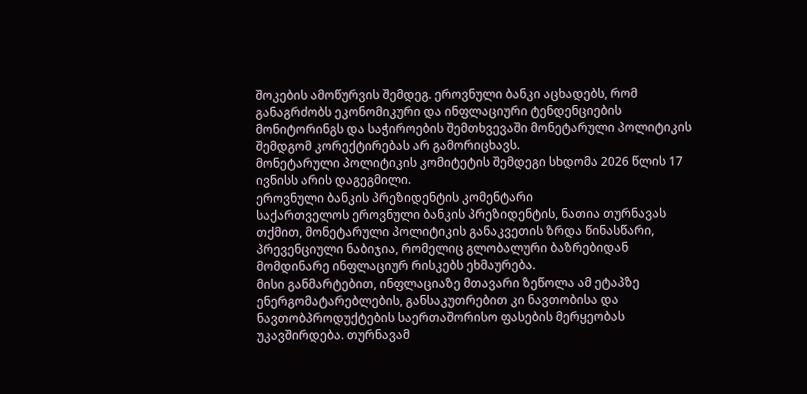შოკების ამოწურვის შემდეგ. ეროვნული ბანკი აცხადებს, რომ განაგრძობს ეკონომიკური და ინფლაციური ტენდენციების მონიტორინგს და საჭიროების შემთხვევაში მონეტარული პოლიტიკის შემდგომ კორექტირებას არ გამორიცხავს.
მონეტარული პოლიტიკის კომიტეტის შემდეგი სხდომა 2026 წლის 17 ივნისს არის დაგეგმილი.
ეროვნული ბანკის პრეზიდენტის კომენტარი
საქართველოს ეროვნული ბანკის პრეზიდენტის, ნათია თურნავას თქმით, მონეტარული პოლიტიკის განაკვეთის ზრდა წინასწარი, პრევენციული ნაბიჯია, რომელიც გლობალური ბაზრებიდან მომდინარე ინფლაციურ რისკებს ეხმაურება.
მისი განმარტებით, ინფლაციაზე მთავარი ზეწოლა ამ ეტაპზე ენერგომატარებლების, განსაკუთრებით კი ნავთობისა და ნავთობპროდუქტების საერთაშორისო ფასების მერყეობას უკავშირდება. თურნავამ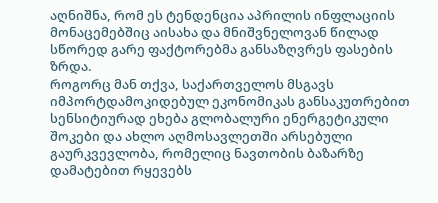აღნიშნა, რომ ეს ტენდენცია აპრილის ინფლაციის მონაცემებშიც აისახა და მნიშვნელოვან წილად სწორედ გარე ფაქტორებმა განსაზღვრეს ფასების ზრდა.
როგორც მან თქვა, საქართველოს მსგავს იმპორტდამოკიდებულ ეკონომიკას განსაკუთრებით სენსიტიურად ეხება გლობალური ენერგეტიკული შოკები და ახლო აღმოსავლეთში არსებული გაურკვევლობა, რომელიც ნავთობის ბაზარზე დამატებით რყევებს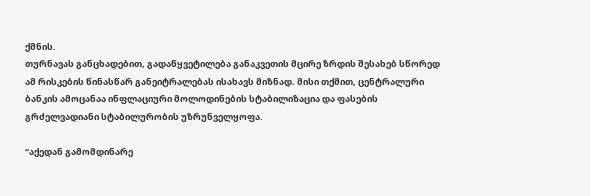ქმნის.
თურნავას განცხადებით, გადაწყვეტილება განაკვეთის მცირე ზრდის შესახებ სწორედ ამ რისკების წინასწარ განეიტრალებას ისახავს მიზნად. მისი თქმით, ცენტრალური ბანკის ამოცანაა ინფლაციური მოლოდინების სტაბილიზაცია და ფასების გრძელვადიანი სტაბილურობის უზრუნველყოფა.

“აქედან გამომდინარე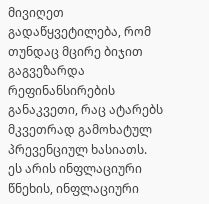მივიღეთ გადაწყვეტილება, რომ თუნდაც მცირე ბიჯით გაგვეზარდა რეფინანსირების განაკვეთი, რაც ატარებს მკვეთრად გამოხატულ პრევენციულ ხასიათს. ეს არის ინფლაციური წნეხის, ინფლაციური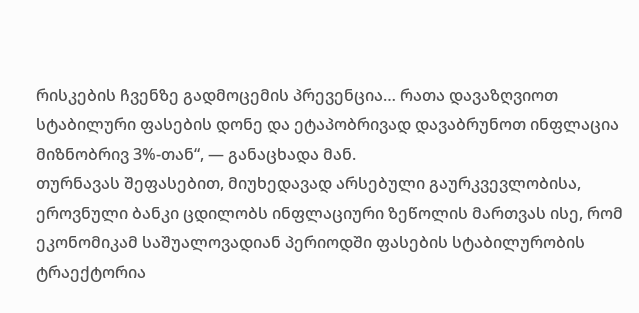რისკების ჩვენზე გადმოცემის პრევენცია… რათა დავაზღვიოთ სტაბილური ფასების დონე და ეტაპობრივად დავაბრუნოთ ინფლაცია მიზნობრივ 3%-თან“, — განაცხადა მან.
თურნავას შეფასებით, მიუხედავად არსებული გაურკვევლობისა, ეროვნული ბანკი ცდილობს ინფლაციური ზეწოლის მართვას ისე, რომ ეკონომიკამ საშუალოვადიან პერიოდში ფასების სტაბილურობის ტრაექტორია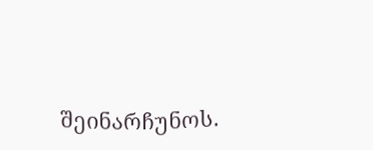შეინარჩუნოს.